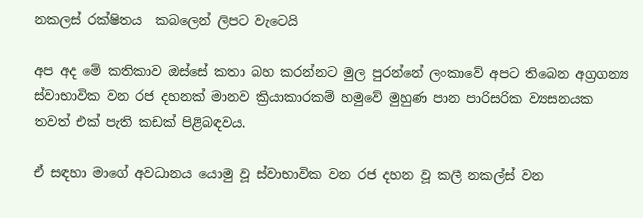නකලස්‌ රක්‌ෂිතය  කබලෙන් ලිපට වැටෙයි

අප අද මේ කතිකාව ඔස්‌සේ කතා බහ කරන්නට මුල පුරන්නේ ලංකාවේ අපට තිබෙන අග්‍රගන්‍ය ස්‌වාභාවික වන රජ දහනක්‌ මානව ක්‍රියාකාරකම් හමුවේ මුහුණ පාන පාරිසරික ව්‍යසනයක තවත් එක්‌ පැති කඩක්‌ පිළිබඳවය.

ඒ සඳහා මාගේ අවධානය යොමු වූ ස්‌වාභාවික වන රජ දහන වූ කලී නකල්ස්‌ වන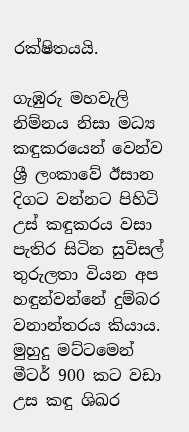රක්‌ෂිතයයි.

ගැඹුරු මහවැලි නිම්නය නිසා මධ්‍ය කඳුකරයෙන් වෙන්ව ශ්‍රී ලංකාවේ ඊසාන දිගට වන්නට පිහිටි උස්‌ කඳුකරය වසා පැතිර සිටින සුවිසල් තුරුලතා වියන අප හඳුන්වන්නේ දුම්බර වනාන්තරය කියාය. මුහුදු මට්‌ටමෙන් මීටර් 900 කට වඩා උස කඳු ශිඛර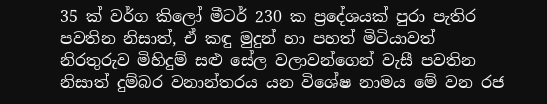35 ක්‌ වර්ග කිලෝ මීටර් 230 ක ප්‍රදේශයක්‌ පුරා පැතිර පවතින නිසාත්, ඒ කඳු මුදුන් හා පහත් මිටියාවත් නිරතුරුව මිහිදුම් සළු සේල වලාවන්ගෙන් වැසී පවතින නිසාත් දුම්බර වනාන්තරය යන විශේෂ නාමය මේ වන රජ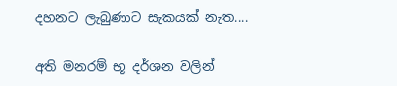දහනට ලැබුණාට සැකයක්‌ නැත....

අති මනරම් භූ දර්ශන වලින්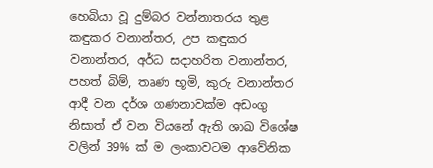හෙබියා වූ දුම්බර වන්නාතරය තුළ කඳුකර වනාන්තර, උප කඳුකර වනාන්තර, අර්ධ සදාහරිත වනාන්තර, පහත් බිම්, තෘණ භූමි, කුරු වනාන්තර ආදී වන දර්ශ ගණනාවක්‌ම අඩංගු නිසාත් ඒ වන වියනේ ඇති ශාඛ විශේෂ වලින් 39% ක්‌ ම ලංකාවටම ආවේනික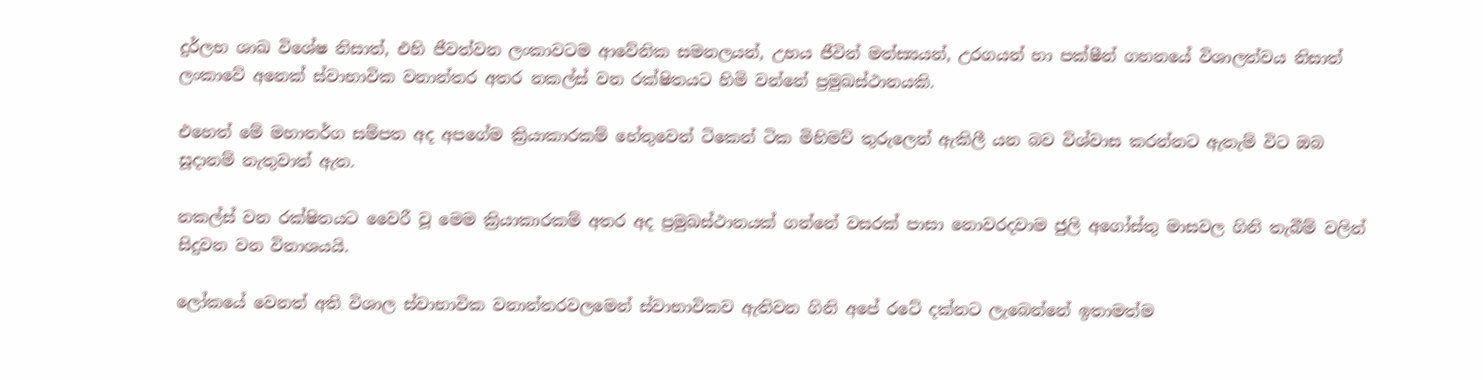දුර්ලභ ශාඛ විශේෂ නිසාත්, එහි ජීවත්වන ලංකාවටම ආවේනික සමනලයන්, උභය ජීවින් මත්ස්‍යයන්, උරගයන් හා පක්‌ෂීන් ගහනයේ විශාලත්වය නිසාත් ලංකාවේ අනෙක්‌ ස්‌වාභාවික වනාන්තර අතර නකල්ස්‌ වන රක්‌ෂිතයට හිමි වන්නේ ප්‍රමුඛස්‌ථානයකි.

එහෙත් මේ මහානර්ග සම්පත අද අපගේම ක්‍රියාකාරකම් හේතුවෙන් ටිකෙන් ටික මිහිමව් තුරුලෙන් ඇකිලී යන බව විශ්වාස කරන්නට ඇතැම් විට ඔබ සූදානම් නැතුවාත් ඇත.

නකල්ස්‌ වන රක්‌ෂිතයට වෛරී වූ මෙම ක්‍රියාකාරකම් අතර අද ප්‍රමුඛස්‌ථානයක්‌ ගන්නේ වසරක්‌ පාසා නොවරදවාම ජුලි අගෝස්‌තු මාසවල ගිනි තැබීම් වලින් සිදුවන වන විනාශයයි.

ලෝකයේ වෙනත් අති විශාල ස්‌වාභාවික වනාන්තරවලමෙන් ස්‌වාභාවිකව ඇතිවන ගිනි අපේ රටේ දක්‌නට ලැබෙන්නේ ඉතාමත්ම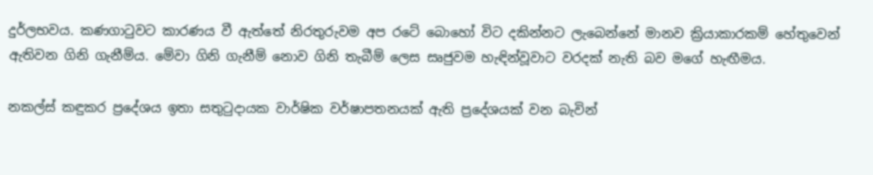දුර්ලභවය. කණගාටුවට කාරණය වී ඇත්තේ නිරතුරුවම අප රටේ බොහෝ විට දකින්නට ලැබෙන්නේ මානව ක්‍රියාකාරකම් හේතුවෙන් ඇතිවන ගිනි ගැනීම්ය. මේවා ගිනි ගැනීම් නොව ගිනි තැබීම් ලෙස සෘජුවම හැඳින්වූවාට වරදක්‌ නැති බව මගේ හැඟීමය.

නකල්ස්‌ කඳුකර ප්‍රදේශය ඉතා සතුටුදායක වාර්ෂික වර්ෂාපතනයක්‌ ඇති ප්‍රදේශයක්‌ වන බැවින්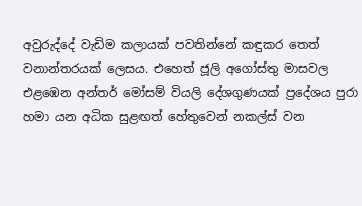අවුරුද්දේ වැඩිම කලායක්‌ පවතින්නේ කඳුකර තෙත් වනාන්තරයක්‌ ලෙසය. එහෙත් ජූලි අගෝස්‌තු මාසවල එළඹෙන අන්තර් මෝසම් වියලි දේශගුණයක්‌ ප්‍රදේශය පුරා හමා යන අධික සුළඟත් හේතුවෙන් නකල්ස්‌ වන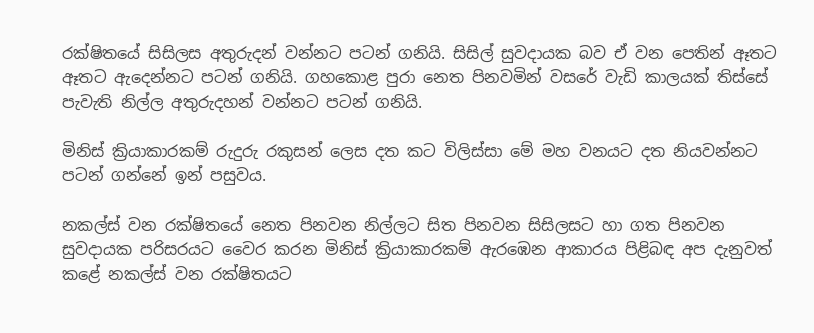රක්‌ෂිතයේ සිසිලස අතුරුදන් වන්නට පටන් ගනියි. සිසිල් සුවදායක බව ඒ වන පෙතින් ඈතට ඈතට ඇදෙන්නට පටන් ගනියි. ගහකොළ පුරා නෙත පිනවමින් වසරේ වැඩි කාලයක්‌ තිස්‌සේ පැවැති නිල්ල අතුරුදහන් වන්නට පටන් ගනියි.

මිනිස්‌ ක්‍රියාකාරකම් රුදුරු රකුසන් ලෙස දත කට විලිස්‌සා මේ මහ වනයට දත නියවන්නට පටන් ගන්නේ ඉන් පසුවය.

නකල්ස්‌ වන රක්‌ෂිතයේ නෙත පිනවන නිල්ලට සිත පිනවන සිසිලසට හා ගත පිනවන සුවදායක පරිසරයට වෛර කරන මිනිස්‌ ක්‍රියාකාරකම් ඇරඹෙන ආකාරය පිළිබඳ අප දැනුවත් කළේ නකල්ස්‌ වන රක්‌ෂිතයට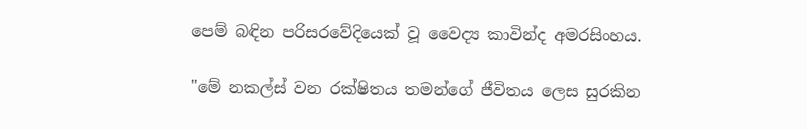පෙම් බඳින පරිසරවේදියෙක්‌ වූ වෛද්‍ය කාවින්ද අමරසිංහය.

"මේ නකල්ස්‌ වන රක්‌ෂිතය තමන්ගේ ජීවිතය ලෙස සුරකින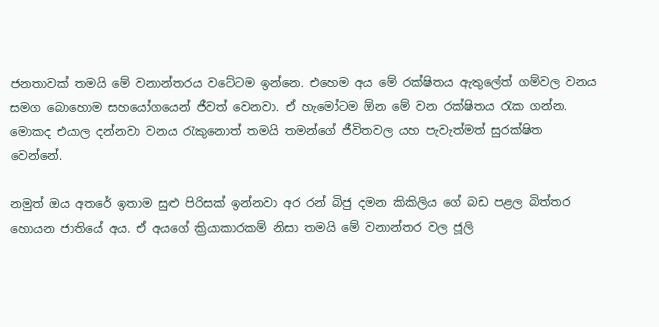ජනතාවක්‌ තමයි මේ වනාන්තරය වටේටම ඉන්නෙ. එහෙම අය මේ රක්‌ෂිතය ඇතුලේත් ගම්වල වනය සමග බොහොම සහයෝගයෙන් ජීවත් වෙනවා. ඒ හැමෝටම ඕන මේ වන රක්‌ෂිතය රැක ගන්න. මොකද එයාල දන්නවා වනය රැකුනොත් තමයි තමන්ගේ ජීවිතවල යහ පැවැත්මත් සුරක්‌ෂිත වෙන්නේ.

නමුත් ඔය අතරේ ඉතාම සුළු පිරිසක්‌ ඉන්නවා අර රන් බිජු දමන කිකිලිය ගේ බඩ පළල බිත්තර හොයන ජාතියේ අය. ඒ අයගේ ක්‍රියාකාරකම් නිසා තමයි මේ වනාන්තර වල ජූලි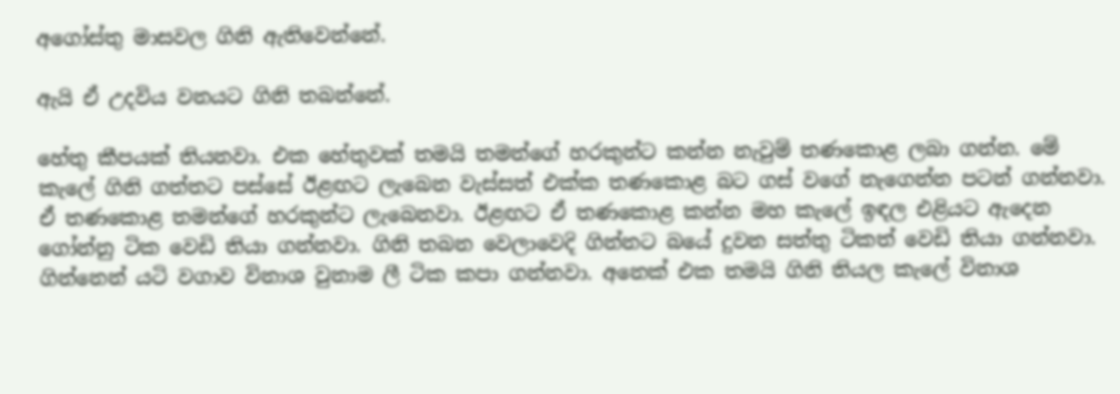අගෝස්‌තු මාසවල ගිනි ඇතිවෙන්නේ.

ඇයි ඒ උදවිය වනයට ගිනි තබන්නේ.

හේතු කීපයක්‌ තියනවා. එක හේතුවක්‌ තමයි තමන්ගේ හරකුන්ට කන්න නැවුම් තණකොළ ලබා ගන්න. මේ කැලේ ගිනි ගත්තට පස්‌සේ ඊළඟට ලැබෙන වැස්‌සත් එක්‌ක තණකොළ බට ගස්‌ වගේ නැගෙන්න පටන් ගන්නවා. ඒ තණකොළ තමන්ගේ හරකුන්ට ලැබෙනවා. ඊළඟට ඒ තණකොළ කන්න මහ කැලේ ඉඳල එළියට ඇදෙන ගෝන්නු ටික වෙඩි තියා ගන්නවා. ගිනි තබන වෙලාවෙදි ගින්නට බයේ දුවන සත්තු ටිකත් වෙඩි තියා ගන්නවා. ගින්නෙන් යටි වගාව විනාශ වුනාම ලී ටික කපා ගන්නවා. අනෙක්‌ එක තමයි ගිනි තියල කැලේ විනාශ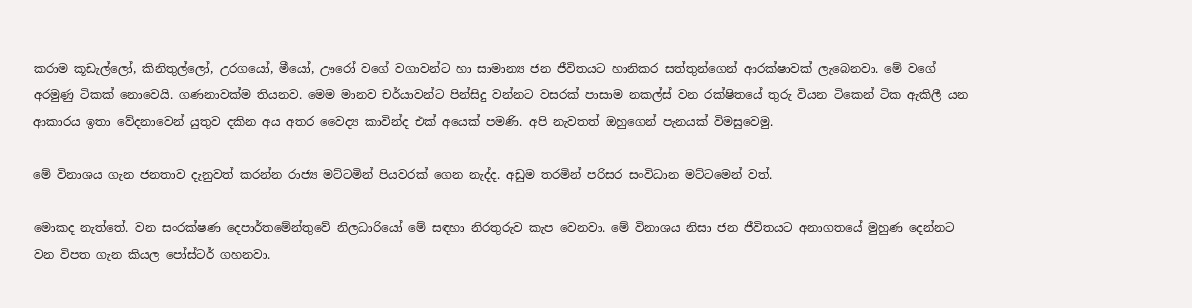කරාම කූඩැල්ලෝ, කිනිතුල්ලෝ, උරගයෝ, මීයෝ, ඌරෝ වගේ වගාවන්ට හා සාමාන්‍ය ජන ජීවිතයට හානිකර සත්තුන්ගෙන් ආරක්‌ෂාවක්‌ ලැබෙනවා. මේ වගේ අරමුණු ටිකක්‌ නොවෙයි. ගණනාවක්‌ම තියනව. මෙම මානව චර්යාවන්ට පින්සිදු වන්නට වසරක්‌ පාසාම නකල්ස්‌ වන රක්‌ෂිතයේ තුරු වියන ටිකෙන් ටික ඇකිලී යන ආකාරය ඉතා වේදනාවෙන් යුතුව දකින අය අතර වෛද්‍ය කාවින්ද එක්‌ අයෙක්‌ පමණි. අපි නැවතත් ඔහුගෙන් පැනයක්‌ විමසුවෙමු.

මේ විනාශය ගැන ජනතාව දැනුවත් කරන්න රාජ්‍ය මට්‌ටමින් පියවරක්‌ ගෙන නැද්ද. අඩුම තරමින් පරිසර සංවිධාන මට්‌ටමෙන් වත්.

මොකද නැත්තේ. වන සංරක්‌ෂණ දෙපාර්තමේන්තුවේ නිලධාරියෝ මේ සඳහා නිරතුරුව කැප වෙනවා. මේ විනාශය නිසා ජන ජීවිතයට අනාගතයේ මුහුණ දෙන්නට වන විපත ගැන කියල පෝස්‌ටර් ගහනවා.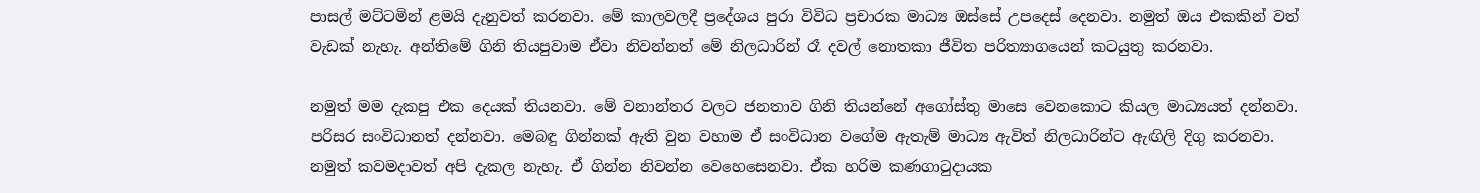පාසල් මට්‌ටමින් ළමයි දැනුවත් කරනවා. මේ කාලවලදී ප්‍රදේශය පුරා විවිධ ප්‍රචාරක මාධ්‍ය ඔස්‌සේ උපදෙස්‌ දෙනවා. නමුත් ඔය එකකින් වත් වැඩක්‌ නැහැ. අන්තිමේ ගිනි තියපුවාම ඒවා නිවන්නත් මේ නිලධාරින් රෑ දවල් නොතකා ජීවිත පරිත්‍යාගයෙන් කටයුතු කරනවා.

නමුත් මම දැකපු එක දෙයක්‌ තියනවා. මේ වනාන්තර වලට ජනතාව ගිනි තියන්නේ අගෝස්‌තු මාසෙ වෙනකොට කියල මාධ්‍යයත් දන්නවා. පරිසර සංවිධානත් දන්නවා. මෙබඳු ගින්නක්‌ ඇති වුන වහාම ඒ සංවිධාන වගේම ඇතැම් මාධ්‍ය ඇවිත් නිලධාරින්ට ඇඟිලි දිගු කරනවා. නමුත් කවමදාවත් අපි දැකල නැහැ. ඒ ගින්න නිවන්න වෙහෙසෙනවා. ඒක හරිම කණගාටුදායක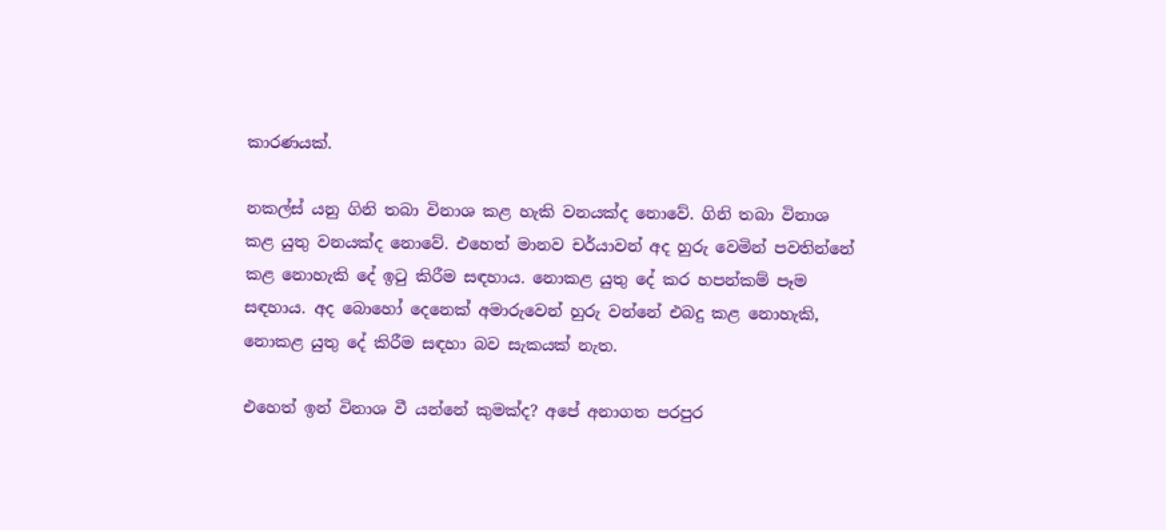කාරණයක්‌.

නකල්ස්‌ යනු ගිනි තබා විනාශ කළ හැකි වනයක්‌ද නොවේ. ගිනි තබා විනාශ කළ යුතු වනයක්‌ද නොවේ. එහෙත් මානව චර්යාවන් අද හුරු වෙමින් පවතින්නේ කළ නොහැකි දේ ඉටු කිරීම සඳහාය. නොකළ යුතු දේ කර හපන්කම් පෑම සඳහාය. අද බොහෝ දෙනෙක්‌ අමාරුවෙන් හුරු වන්නේ එබදු කළ නොහැකි, නොකළ යුතු දේ කිරීම සඳහා බව සැකයක්‌ නැත.

එහෙත් ඉන් විනාශ වී යන්නේ කුමක්‌ද? අපේ අනාගත පරපුර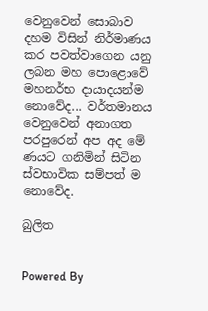වෙනුවෙන් සොබාව දහම විසින් නිර්මාණය කර පවත්වාගෙන යනු ලබන මහ පොළොවේ මහනර්භ දායාදයන්ම නොවේද... වර්තමානය වෙනුවෙන් අනාගත පරපුරෙන් අප අද මේ ණයට ගනිමින් සිටින ස්‌වභාවික සම්පත් ම නොවේද.

බුලිත


Powered By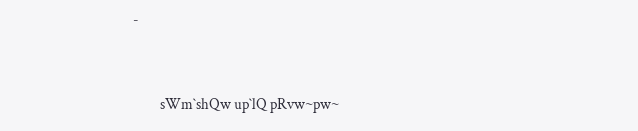-


         sWm`shQw up`lQ pRvw~pw~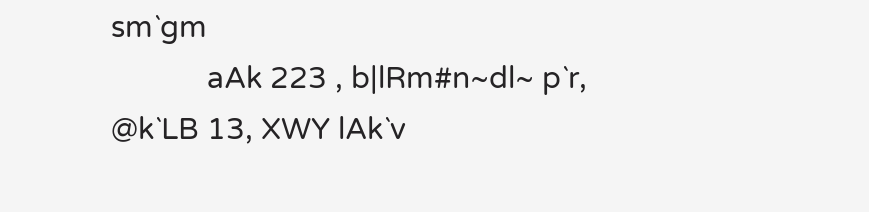sm`gm
            aAk 223 , b|lRm#n~dl~ p`r, @k`LB 13, XWY lAk`v